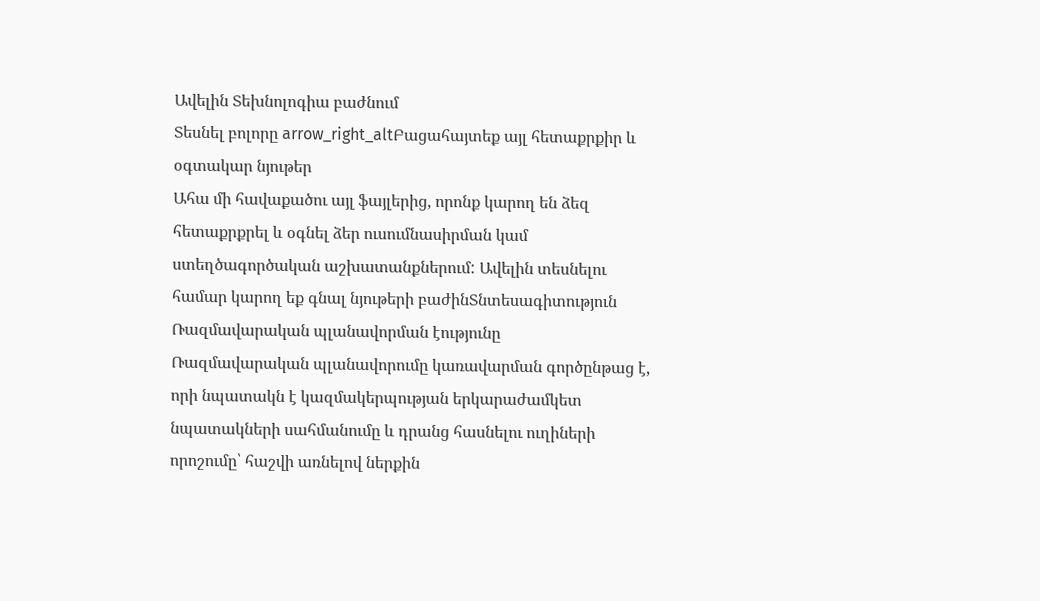Ավելին Տեխնոլոգիա բաժնում
Տեսնել բոլորը arrow_right_altԲացահայտեք այլ հետաքրքիր և օգտակար նյութեր
Ահա մի հավաքածու այլ ֆայլերից, որոնք կարող են ձեզ հետաքրքրել և օգնել ձեր ուսումնասիրման կամ ստեղծագործական աշխատանքներում: Ավելին տեսնելու համար կարող եք գնալ նյութերի բաժինՏնտեսագիտություն
Ռազմավարական պլանավորման էությունը
Ռազմավարական պլանավորումը կառավարման գործընթաց է, որի նպատակն է կազմակերպության երկարաժամկետ նպատակների սահմանումը և դրանց հասնելու ուղիների որոշումը՝ հաշվի առնելով ներքին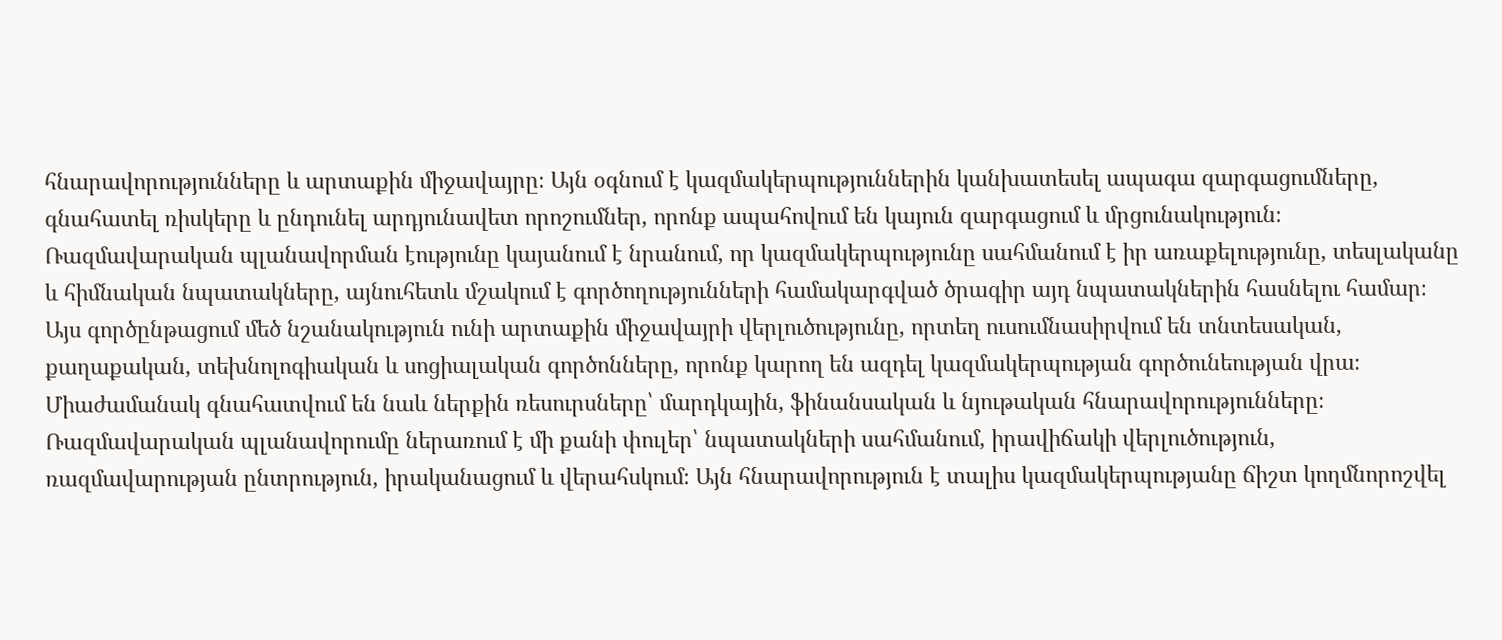հնարավորությունները և արտաքին միջավայրը։ Այն օգնում է կազմակերպություններին կանխատեսել ապագա զարգացումները, գնահատել ռիսկերը և ընդունել արդյունավետ որոշումներ, որոնք ապահովում են կայուն զարգացում և մրցունակություն։ Ռազմավարական պլանավորման էությունը կայանում է նրանում, որ կազմակերպությունը սահմանում է իր առաքելությունը, տեսլականը և հիմնական նպատակները, այնուհետև մշակում է գործողությունների համակարգված ծրագիր այդ նպատակներին հասնելու համար։ Այս գործընթացում մեծ նշանակություն ունի արտաքին միջավայրի վերլուծությունը, որտեղ ուսումնասիրվում են տնտեսական, քաղաքական, տեխնոլոգիական և սոցիալական գործոնները, որոնք կարող են ազդել կազմակերպության գործունեության վրա։ Միաժամանակ գնահատվում են նաև ներքին ռեսուրսները՝ մարդկային, ֆինանսական և նյութական հնարավորությունները։ Ռազմավարական պլանավորումը ներառում է մի քանի փուլեր՝ նպատակների սահմանում, իրավիճակի վերլուծություն, ռազմավարության ընտրություն, իրականացում և վերահսկում։ Այն հնարավորություն է տալիս կազմակերպությանը ճիշտ կողմնորոշվել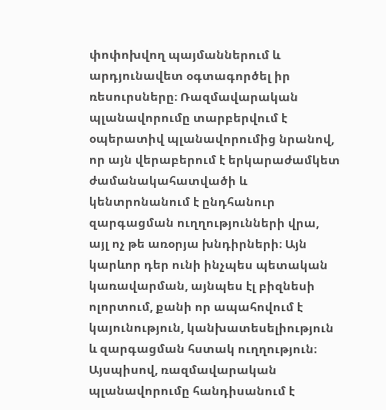փոփոխվող պայմաններում և արդյունավետ օգտագործել իր ռեսուրսները։ Ռազմավարական պլանավորումը տարբերվում է օպերատիվ պլանավորումից նրանով, որ այն վերաբերում է երկարաժամկետ ժամանակահատվածի և կենտրոնանում է ընդհանուր զարգացման ուղղությունների վրա, այլ ոչ թե առօրյա խնդիրների։ Այն կարևոր դեր ունի ինչպես պետական կառավարման, այնպես էլ բիզնեսի ոլորտում, քանի որ ապահովում է կայունություն, կանխատեսելիություն և զարգացման հստակ ուղղություն։ Այսպիսով, ռազմավարական պլանավորումը հանդիսանում է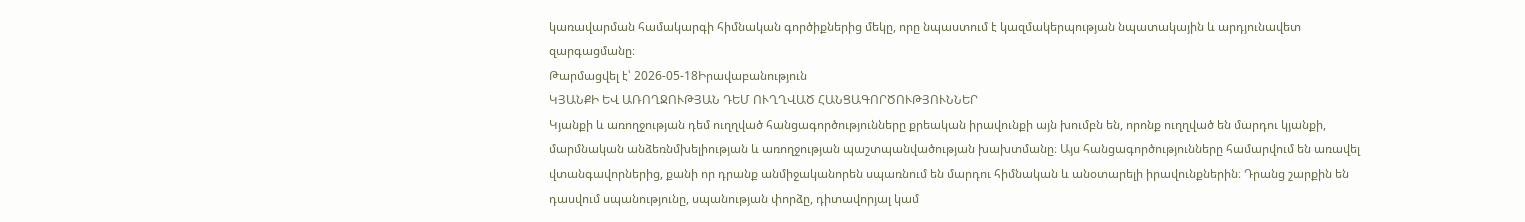կառավարման համակարգի հիմնական գործիքներից մեկը, որը նպաստում է կազմակերպության նպատակային և արդյունավետ զարգացմանը։
Թարմացվել է՝ 2026-05-18Իրավաբանություն
ԿՅԱՆՔԻ ԵՎ ԱՌՈՂՋՈՒԹՅԱՆ ԴԵՄ ՈՒՂՂՎԱԾ ՀԱՆՑԱԳՈՐԾՈՒԹՅՈՒՆՆԵՐ
Կյանքի և առողջության դեմ ուղղված հանցագործությունները քրեական իրավունքի այն խումբն են, որոնք ուղղված են մարդու կյանքի, մարմնական անձեռնմխելիության և առողջության պաշտպանվածության խախտմանը։ Այս հանցագործությունները համարվում են առավել վտանգավորներից, քանի որ դրանք անմիջականորեն սպառնում են մարդու հիմնական և անօտարելի իրավունքներին։ Դրանց շարքին են դասվում սպանությունը, սպանության փորձը, դիտավորյալ կամ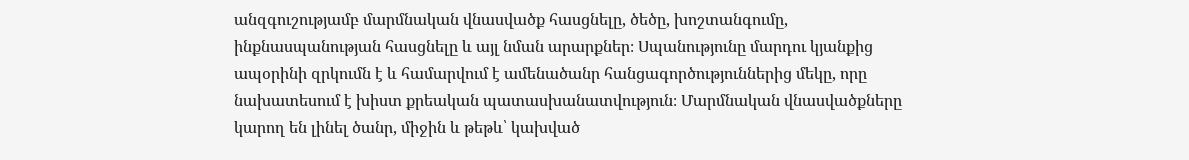անզգուշությամբ մարմնական վնասվածք հասցնելը, ծեծը, խոշտանգումը, ինքնասպանության հասցնելը և այլ նման արարքներ։ Սպանությունը մարդու կյանքից ապօրինի զրկումն է և համարվում է ամենածանր հանցագործություններից մեկը, որը նախատեսում է խիստ քրեական պատասխանատվություն։ Մարմնական վնասվածքները կարող են լինել ծանր, միջին և թեթև՝ կախված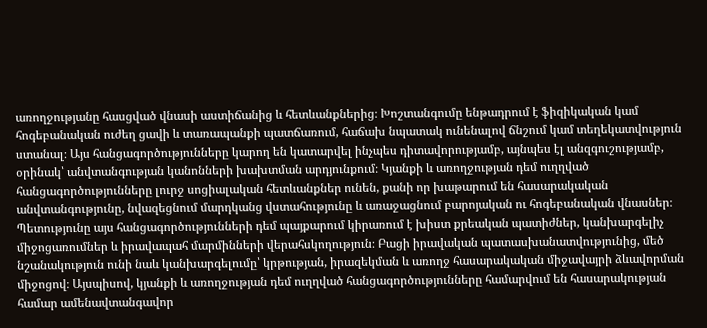առողջությանը հասցված վնասի աստիճանից և հետևանքներից։ Խոշտանգումը ենթադրում է ֆիզիկական կամ հոգեբանական ուժեղ ցավի և տառապանքի պատճառում, հաճախ նպատակ ունենալով ճնշում կամ տեղեկատվություն ստանալ։ Այս հանցագործությունները կարող են կատարվել ինչպես դիտավորությամբ, այնպես էլ անզգուշությամբ, օրինակ՝ անվտանգության կանոնների խախտման արդյունքում։ Կյանքի և առողջության դեմ ուղղված հանցագործությունները լուրջ սոցիալական հետևանքներ ունեն, քանի որ խաթարում են հասարակական անվտանգությունը, նվազեցնում մարդկանց վստահությունը և առաջացնում բարոյական ու հոգեբանական վնասներ։ Պետությունը այս հանցագործությունների դեմ պայքարում կիրառում է խիստ քրեական պատիժներ, կանխարգելիչ միջոցառումներ և իրավապահ մարմինների վերահսկողություն։ Բացի իրավական պատասխանատվությունից, մեծ նշանակություն ունի նաև կանխարգելումը՝ կրթության, իրազեկման և առողջ հասարակական միջավայրի ձևավորման միջոցով։ Այսպիսով, կյանքի և առողջության դեմ ուղղված հանցագործությունները համարվում են հասարակության համար ամենավտանգավոր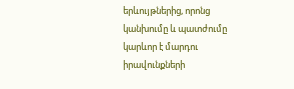երևույթներից, որոնց կանխումը և պատժումը կարևոր է մարդու իրավունքների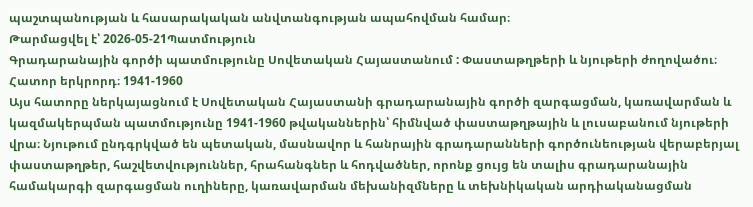պաշտպանության և հասարակական անվտանգության ապահովման համար։
Թարմացվել է՝ 2026-05-21Պատմություն
Գրադարանային գործի պատմությունը Սովետական Հայաստանում : Փաստաթղթերի և նյութերի ժողովածու։ Հատոր երկրորդ։ 1941-1960
Այս հատորը ներկայացնում է Սովետական Հայաստանի գրադարանային գործի զարգացման, կառավարման և կազմակերպման պատմությունը 1941-1960 թվականներին՝ հիմնված փաստաթղթային և լուսաբանում նյութերի վրա։ Նյութում ընդգրկված են պետական, մասնավոր և հանրային գրադարանների գործունեության վերաբերյալ փաստաթղթեր, հաշվետվություններ, հրահանգներ և հոդվածներ, որոնք ցույց են տալիս գրադարանային համակարգի զարգացման ուղիները, կառավարման մեխանիզմները և տեխնիկական արդիականացման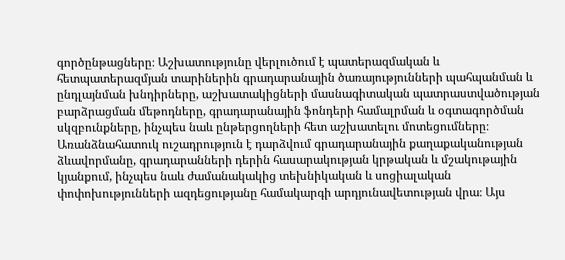գործընթացները։ Աշխատությունը վերլուծում է պատերազմական և հետպատերազմյան տարիներին գրադարանային ծառայությունների պահպանման և ընդլայնման խնդիրները, աշխատակիցների մասնագիտական պատրաստվածության բարձրացման մեթոդները, գրադարանային ֆոնդերի համալրման և օգտագործման սկզբունքները, ինչպես նաև ընթերցողների հետ աշխատելու մոտեցումները։ Առանձնահատուկ ուշադրություն է դարձվում գրադարանային քաղաքականության ձևավորմանը, գրադարանների դերին հասարակության կրթական և մշակութային կյանքում, ինչպես նաև ժամանակակից տեխնիկական և սոցիալական փոփոխությունների ազդեցությանը համակարգի արդյունավետության վրա։ Այս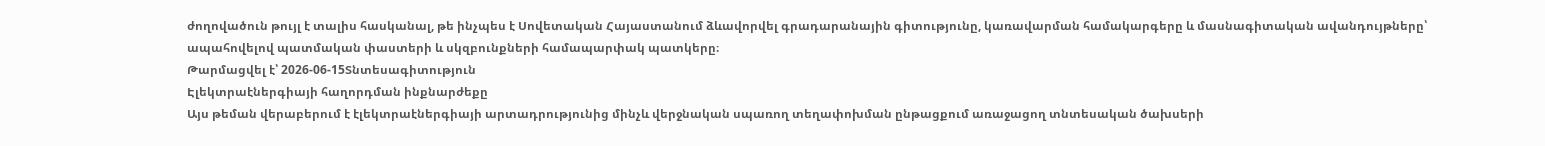ժողովածուն թույլ է տալիս հասկանալ, թե ինչպես է Սովետական Հայաստանում ձևավորվել գրադարանային գիտությունը, կառավարման համակարգերը և մասնագիտական ավանդույթները՝ ապահովելով պատմական փաստերի և սկզբունքների համապարփակ պատկերը։
Թարմացվել է՝ 2026-06-15Տնտեսագիտություն
Էլեկտրաէներգիայի հաղորդման ինքնարժեքը
Այս թեման վերաբերում է էլեկտրաէներգիայի արտադրությունից մինչև վերջնական սպառող տեղափոխման ընթացքում առաջացող տնտեսական ծախսերի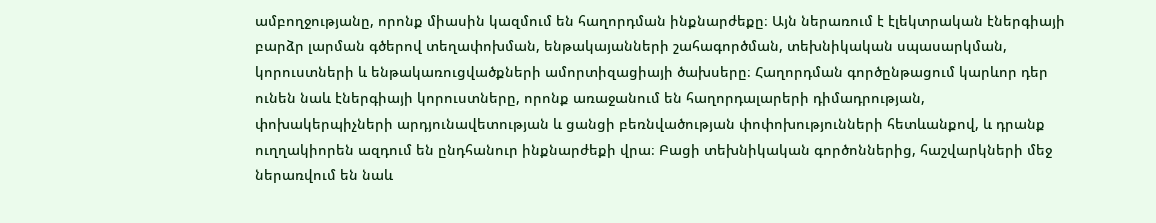ամբողջությանը, որոնք միասին կազմում են հաղորդման ինքնարժեքը։ Այն ներառում է էլեկտրական էներգիայի բարձր լարման գծերով տեղափոխման, ենթակայանների շահագործման, տեխնիկական սպասարկման, կորուստների և ենթակառուցվածքների ամորտիզացիայի ծախսերը։ Հաղորդման գործընթացում կարևոր դեր ունեն նաև էներգիայի կորուստները, որոնք առաջանում են հաղորդալարերի դիմադրության, փոխակերպիչների արդյունավետության և ցանցի բեռնվածության փոփոխությունների հետևանքով, և դրանք ուղղակիորեն ազդում են ընդհանուր ինքնարժեքի վրա։ Բացի տեխնիկական գործոններից, հաշվարկների մեջ ներառվում են նաև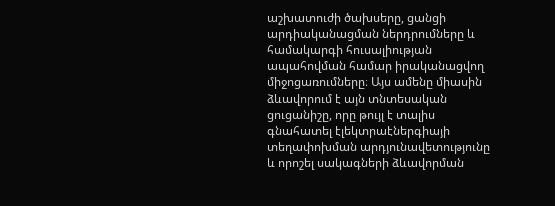աշխատուժի ծախսերը, ցանցի արդիականացման ներդրումները և համակարգի հուսալիության ապահովման համար իրականացվող միջոցառումները։ Այս ամենը միասին ձևավորում է այն տնտեսական ցուցանիշը, որը թույլ է տալիս գնահատել էլեկտրաէներգիայի տեղափոխման արդյունավետությունը և որոշել սակագների ձևավորման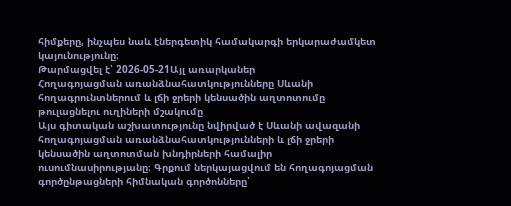հիմքերը, ինչպես նաև էներգետիկ համակարգի երկարաժամկետ կայունությունը։
Թարմացվել է՝ 2026-05-21Այլ առարկաներ
Հողագոյացման առանձնահատկությունները Սևանի հողագրունտներում և լճի ջրերի կենսածին աղտոտումը թուլացնելու ուղիների մշակումը
Այս գիտական աշխատությունը նվիրված է Սևանի ավազանի հողագոյացման առանձնահատկությունների և լճի ջրերի կենսածին աղտոտման խնդիրների համալիր ուսումնասիրությանը։ Գրքում ներկայացվում են հողագոյացման գործընթացների հիմնական գործոնները՝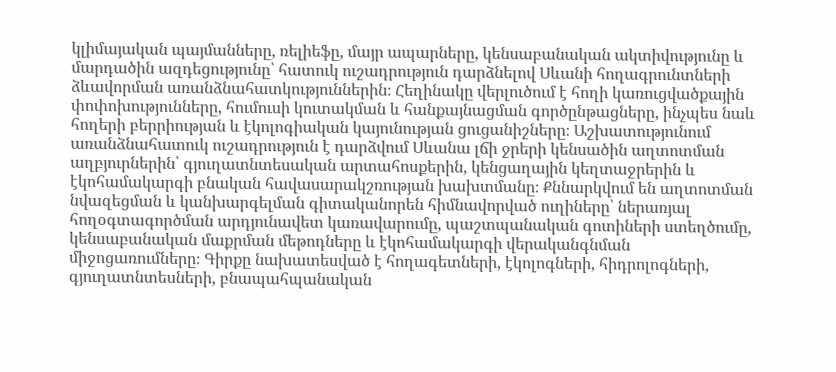կլիմայական պայմանները, ռելիեֆը, մայր ապարները, կենսաբանական ակտիվությունը և մարդածին ազդեցությունը՝ հատուկ ուշադրություն դարձնելով Սևանի հողագրունտների ձևավորման առանձնահատկություններին։ Հեղինակը վերլուծում է հողի կառուցվածքային փոփոխությունները, հումուսի կուտակման և հանքայնացման գործընթացները, ինչպես նաև հողերի բերրիության և էկոլոգիական կայունության ցուցանիշները։ Աշխատությունում առանձնահատուկ ուշադրություն է դարձվում Սևանա լճի ջրերի կենսածին աղտոտման աղբյուրներին՝ գյուղատնտեսական արտահոսքերին, կենցաղային կեղտաջրերին և էկոհամակարգի բնական հավասարակշռության խախտմանը։ Քննարկվում են աղտոտման նվազեցման և կանխարգելման գիտականորեն հիմնավորված ուղիները՝ ներառյալ հողօգտագործման արդյունավետ կառավարումը, պաշտպանական գոտիների ստեղծումը, կենսաբանական մաքրման մեթոդները և էկոհամակարգի վերականգնման միջոցառումները։ Գիրքը նախատեսված է հողագետների, էկոլոգների, հիդրոլոգների, գյուղատնտեսների, բնապահպանական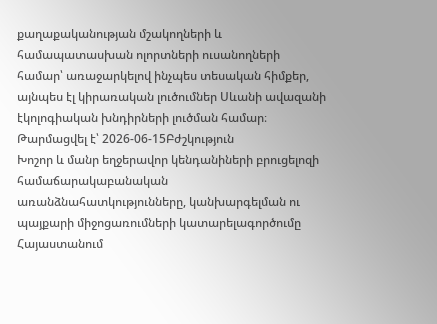քաղաքականության մշակողների և համապատասխան ոլորտների ուսանողների համար՝ առաջարկելով ինչպես տեսական հիմքեր, այնպես էլ կիրառական լուծումներ Սևանի ավազանի էկոլոգիական խնդիրների լուծման համար։
Թարմացվել է՝ 2026-06-15Բժշկություն
Խոշոր և մանր եղջերավոր կենդանիների բրուցելոզի համաճարակաբանական առանձնահատկությունները, կանխարգելման ու պայքարի միջոցառումների կատարելագործումը Հայաստանում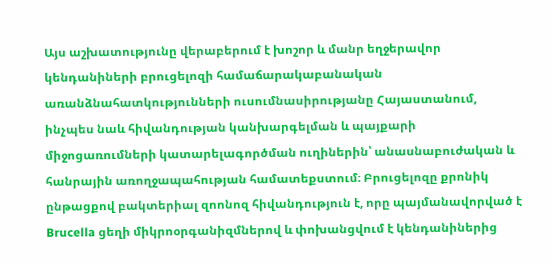Այս աշխատությունը վերաբերում է խոշոր և մանր եղջերավոր կենդանիների բրուցելոզի համաճարակաբանական առանձնահատկությունների ուսումնասիրությանը Հայաստանում, ինչպես նաև հիվանդության կանխարգելման և պայքարի միջոցառումների կատարելագործման ուղիներին՝ անասնաբուժական և հանրային առողջապահության համատեքստում։ Բրուցելոզը քրոնիկ ընթացքով բակտերիալ զոոնոզ հիվանդություն է, որը պայմանավորված է Brucella ցեղի միկրոօրգանիզմներով և փոխանցվում է կենդանիներից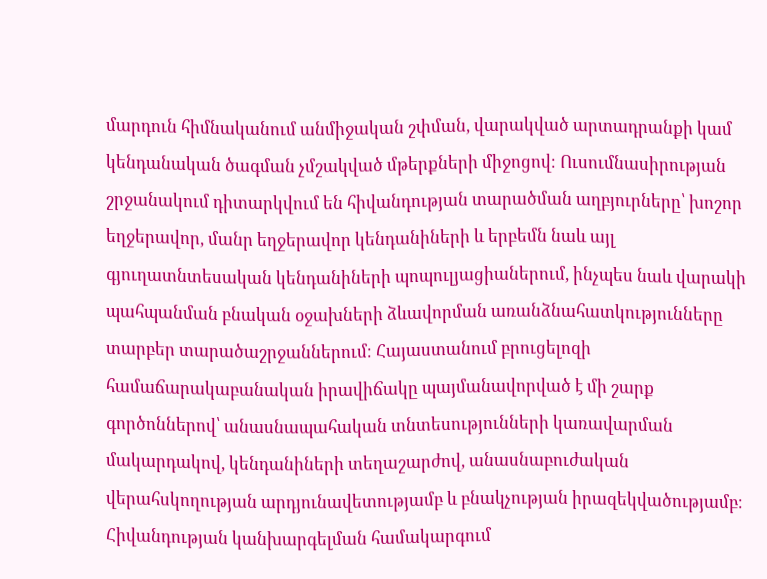մարդուն հիմնականում անմիջական շփման, վարակված արտադրանքի կամ կենդանական ծագման չմշակված մթերքների միջոցով։ Ուսումնասիրության շրջանակում դիտարկվում են հիվանդության տարածման աղբյուրները՝ խոշոր եղջերավոր, մանր եղջերավոր կենդանիների և երբեմն նաև այլ գյուղատնտեսական կենդանիների պոպուլյացիաներում, ինչպես նաև վարակի պահպանման բնական օջախների ձևավորման առանձնահատկությունները տարբեր տարածաշրջաններում։ Հայաստանում բրուցելոզի համաճարակաբանական իրավիճակը պայմանավորված է մի շարք գործոններով՝ անասնապահական տնտեսությունների կառավարման մակարդակով, կենդանիների տեղաշարժով, անասնաբուժական վերահսկողության արդյունավետությամբ և բնակչության իրազեկվածությամբ։ Հիվանդության կանխարգելման համակարգում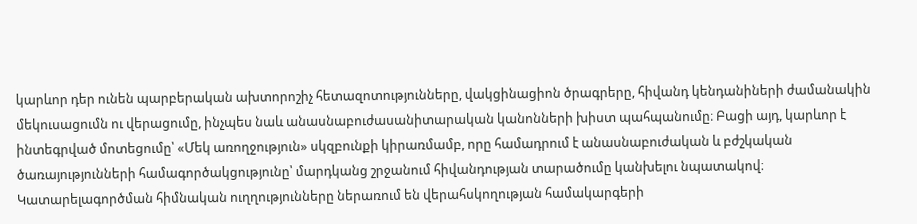կարևոր դեր ունեն պարբերական ախտորոշիչ հետազոտությունները, վակցինացիոն ծրագրերը, հիվանդ կենդանիների ժամանակին մեկուսացումն ու վերացումը, ինչպես նաև անասնաբուժասանիտարական կանոնների խիստ պահպանումը։ Բացի այդ, կարևոր է ինտեգրված մոտեցումը՝ «Մեկ առողջություն» սկզբունքի կիրառմամբ, որը համադրում է անասնաբուժական և բժշկական ծառայությունների համագործակցությունը՝ մարդկանց շրջանում հիվանդության տարածումը կանխելու նպատակով։ Կատարելագործման հիմնական ուղղությունները ներառում են վերահսկողության համակարգերի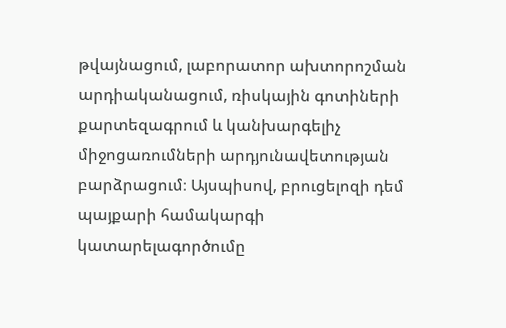թվայնացում, լաբորատոր ախտորոշման արդիականացում, ռիսկային գոտիների քարտեզագրում և կանխարգելիչ միջոցառումների արդյունավետության բարձրացում։ Այսպիսով, բրուցելոզի դեմ պայքարի համակարգի կատարելագործումը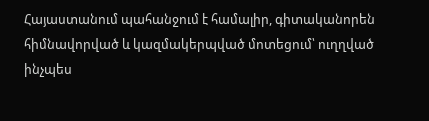Հայաստանում պահանջում է համալիր, գիտականորեն հիմնավորված և կազմակերպված մոտեցում՝ ուղղված ինչպես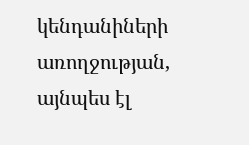կենդանիների առողջության, այնպես էլ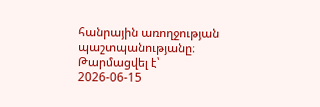հանրային առողջության պաշտպանությանը։
Թարմացվել է՝ 2026-06-15